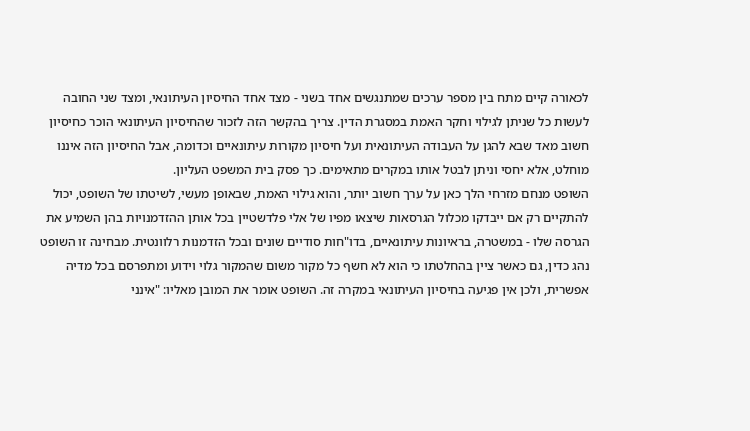לכאורה קיים מתח בין מספר ערכים שמתנגשים אחד בשני - מצד אחד החיסיון העיתונאי, ומצד שני החובה לעשות כל שניתן לגילוי וחקר האמת במסגרת הדין. צריך בהקשר הזה לזכור שהחיסיון העיתונאי הוכר כחיסיון חשוב מאד שבא להגן על העבודה העיתונאית ועל חיסיון מקורות עיתונאיים וכדומה, אבל החיסיון הזה איננו מוחלט, אלא יחסי וניתן לבטל אותו במקרים מתאימים. כך פסק בית המשפט העליון.
השופט מנחם מזרחי הלך כאן על ערך חשוב יותר, והוא גילוי האמת, שבאופן מעשי, לשיטתו של השופט, יכול להתקיים רק אם ייבדקו מכלול הגרסאות שיצאו מפיו של אלי פלדשטיין בכל אותן ההזדמנויות בהן השמיע את הגרסה שלו - במשטרה, בראיונות עיתונאיים, בדו"חות סודיים שונים ובכל הזדמנות רלוונטית. מבחינה זו השופט נהג כדין, גם כאשר ציין בהחלטתו כי הוא לא חשף כל מקור משום שהמקור גלוי וידוע ומתפרסם בכל מדיה אפשרית, ולכן אין פגיעה בחיסיון העיתונאי במקרה זה. השופט אומר את המובן מאליו: "אינני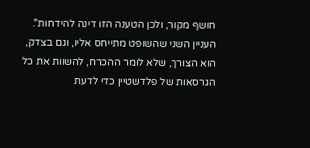חושף מקור, ולכן הטענה הזו דינה להידחות".
העניין השני שהשופט מתייחס אליו, וגם בצדק, הוא הצורך, שלא לומר ההכרח, להשוות את כל הגרסאות של פלדשטיין כדי לדעת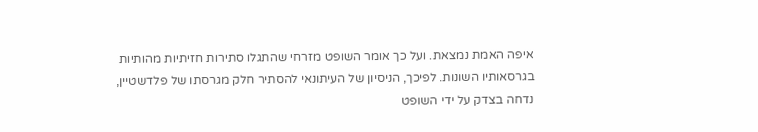איפה האמת נמצאת. ועל כך אומר השופט מזרחי שהתגלו סתירות חזיתיות מהותיות בגרסאותיו השונות. לפיכך, הניסיון של העיתונאי להסתיר חלק מגרסתו של פלדשטיין, נדחה בצדק על ידי השופט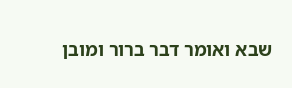שבא ואומר דבר ברור ומובן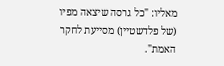מאליו: "כל גרסה שיצאה מפיו (של פלדשטיין) מסייעת לחקר האמת".